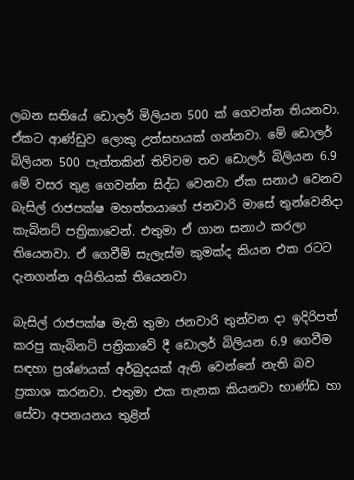ලබන සතියේ ඩොලර් මිලියන 500 ක් ගෙවන්න තියනවා. ඒකට ආණ්ඩුව ලොකු උත්සහයක් ගන්නවා. මේ ඩොලර් බිලියන 500 පැත්තකින් තිව්වම තව ඩොලර් බිලියන 6.9 මේ වසර තුළ ගෙවන්න සිද්ධ වෙනවා ඒක සනාථ වෙනව බැසිල් රාජපක්ෂ මහත්තයාගේ ජනවාරි මාසේ තුන්වෙනිදා කැබිනට් පත්‍රිකාවෙන්. එතුමා ඒ ගාන සනාථ කරලා තියෙනවා. ඒ ගෙවීම් සැලැස්ම කුමක්ද කියන එක රටට දැනගන්න අයිතියක් තියෙනවා

බැසිල් රාජපක්ෂ මැති තුමා ජනවාරි තුන්වන දා ඉදිරිපත් කරපු කැබිනට් පත්‍රිකාවේ දී ඩොලර් බිලියන 6.9 ගෙවීම සඳහා ප්‍රශ්ණයක් අර්බුදයක් ඇති වෙන්නේ නැති බව ප්‍රකාශ කරනවා. එතුමා එක තැනක කියනවා භාණ්ඩ හා සේවා අපනයනය තුළින්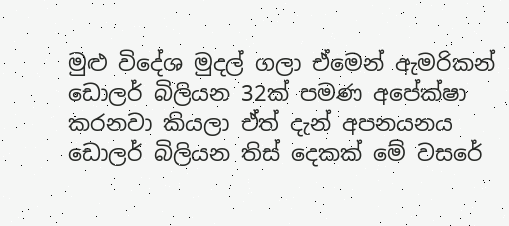මුළු විදේශ මුදල් ගලා ඒමෙන් ඇමරිකන් ඩොලර් බිලියන 32ක් පමණ අපේක්ෂා කරනවා කියලා ඒත් දැන් අපනයනය ඩොලර් බිලියන තිස් දෙකක් මේ වසරේ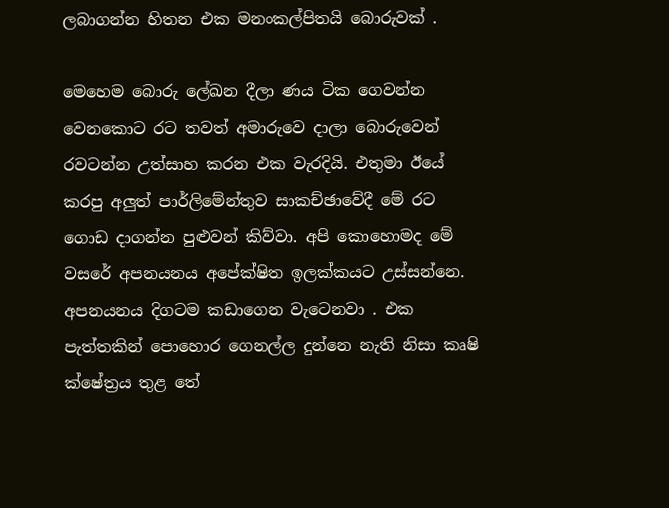ලබාගන්න හිතන එක මනංකල්පිතයි බොරුවක් .

මෙහෙම බොරු ලේඛන දීලා ණය ටික ගෙවන්න වෙනකොට රට තවත් අමාරුවෙ දාලා බොරුවෙන් රවටන්න උත්සාහ කරන එක වැරදියි. එතුමා ඊයේ කරපු අලුත් පාර්ලිමේන්තුව සාකච්ඡාවේදී මේ රට ගොඩ දාගන්න පුළුවන් කිව්වා. අපි කොහොමද මේ වසරේ අපනයනය අපේක්ෂිත ඉලක්කයට උස්සන්නෙ. අපනයනය දිගටම කඩාගෙන වැටෙනවා . එක පැත්තකින් පොහොර ගෙනල්ල දුන්නෙ නැති නිසා කෘෂි ක්ෂේත්‍රය තුළ තේ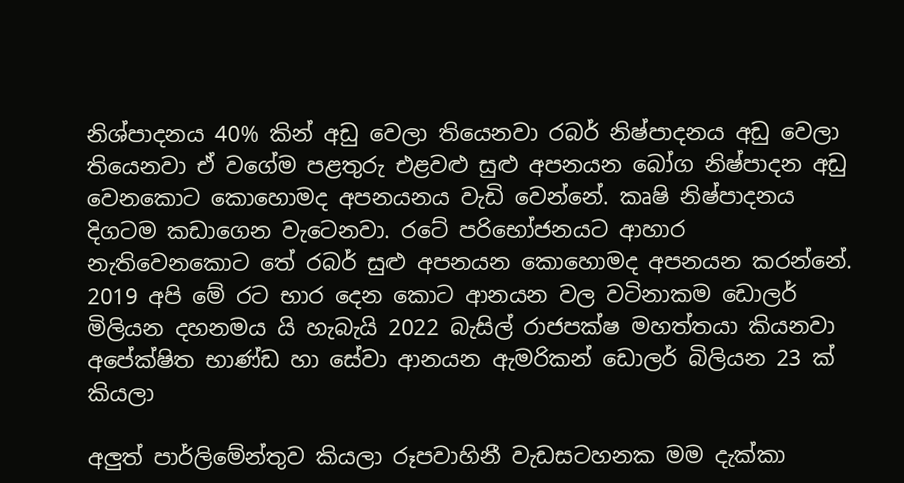නිශ්පාදනය 40% කින් අඩු වෙලා තියෙනවා රබර් නිෂ්පාදනය අඩු වෙලා තියෙනවා ඒ වගේම පළතුරු එළවළු සුළු අපනයන බෝග නිෂ්පාදන අඩු වෙනකොට කොහොමද අපනයනය වැඩි වෙන්නේ. කෘෂි නිෂ්පාදනය දිගටම කඩාගෙන වැටෙනවා. රටේ පරිභෝජනයට ආහාර නැතිවෙනකොට තේ රබර් සුළු අපනයන කොහොමද අපනයන කරන්නේ. 2019 අපි මේ රට භාර දෙන කොට ආනයන වල වටිනාකම ඩොලර් මිලියන දහනමය යි හැබැයි 2022 බැසිල් රාජපක්ෂ මහත්තයා කියනවා අපේක්ෂිත භාණ්ඩ හා සේවා ආනයන ඇමරිකන් ඩොලර් බිලියන 23 ක් කියලා

අලුත් පාර්ලිමේන්තුව කියලා රූපවාහිනී වැඩසටහනක මම දැක්කා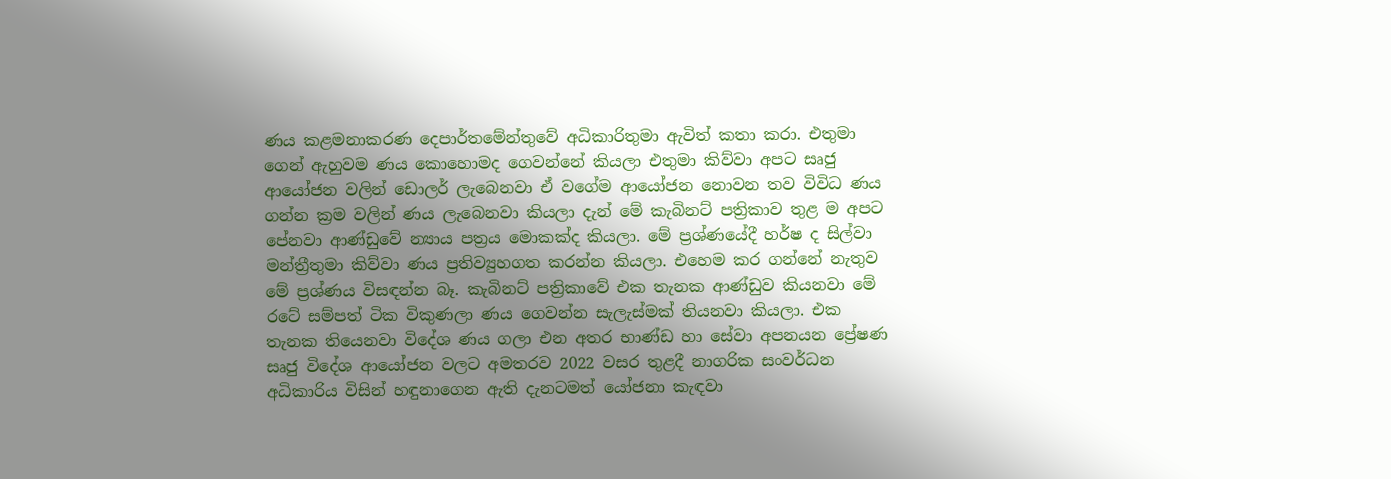ණය කළමනාකරණ දෙපාර්තමේන්තුවේ අධිකාරිතුමා ඇවිත් කතා කරා. එතුමා ගෙන් ඇහුවම ණය කොහොමද ගෙවන්නේ කියලා එතුමා කිව්වා අපට සෘජු ආයෝජන වලින් ඩොලර් ලැබෙනවා ඒ වගේම ආයෝජන නොවන තව විවිධ ණය ගන්න ක්‍රම වලින් ණය ලැබෙනවා කියලා දැන් මේ කැබිනට් පත්‍රිකාව තුළ ම අපට පේනවා ආණ්ඩුවේ න්‍යාය පත්‍රය මොකක්ද කියලා. මේ ප්‍රශ්ණයේදී හර්ෂ ද සිල්වා මන්ත්‍රීතුමා කිව්වා ණය ප්‍රතිව්‍යුහගත කරන්න කියලා. එහෙම කර ගන්නේ නැතුව මේ ප්‍රශ්ණය විසඳන්න බෑ. කැබිනට් පත්‍රිකාවේ එක තැනක ආණ්ඩුව කියනවා මේ රටේ සම්පත් ටික විකුණලා ණය ගෙවන්න සැලැස්මක් තියනවා කියලා. එක තැනක තියෙනවා විදේශ ණය ගලා එන අතර භාණ්ඩ හා සේවා අපනයන ප්‍රේෂණ සෘජු විදේශ ආයෝජන වලට අමතරව 2022 වසර තුළදී නාගරික සංවර්ධන අධිකාරිය විසින් හඳුනාගෙන ඇති දැනටමත් යෝජනා කැඳවා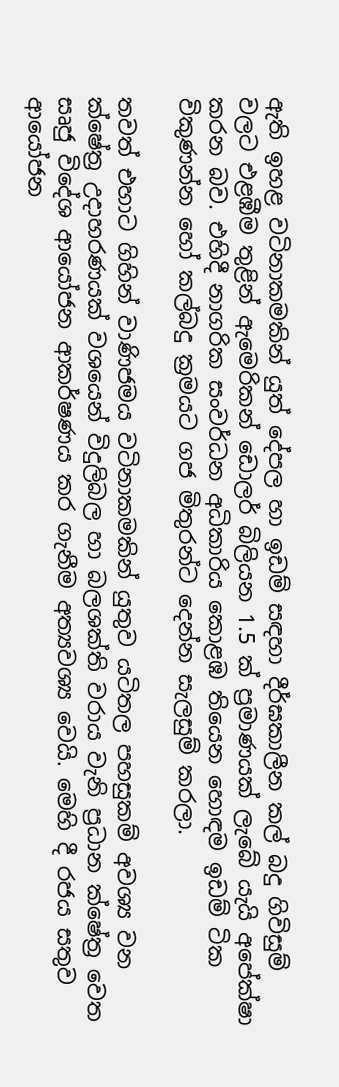ඇති ඉහළ වටිනාකමකින් යුත් දේපල හා ඉඩම් සඳහා දීර්ඝකාලීන කල් බදු ගිවිසුම් වලට එළඹීම තුළින් ඇමෙරිකන් ඩොලර් බිලියන 1.5 ක් ප්‍රමාණයක් ලැබේ යැයි අපේක්ෂා කරන බව. එහිදී නාගරික සංවර්ධන අධිකාරිය කොළඹ තියෙන හොඳම ඉඩම් ටික විකුණන්න හෝ කල්බදු ක්‍රමයට ගජ මිතුරන්ට දෙන්න සැලසුම් කරලා.

තවත් එහාට ගිහින් වාණිජමය වටිනාකමකින් යුතුව යටිතල පහසුකම් අවශ්‍ය වන ක්ෂේත්‍ර උදාහරණයක් වශයෙන් විදුලිබල හා බලශක්ති වරාය වැනි ප්‍රධාන ක්ෂේත්‍ර වෙත සෘජු විදේශ ආයෝජන ආකර්ෂණය කර ගැනීම අත්‍යවශ්‍ය වෙයි. මෙහි දී රජය සතුව ආයෝජන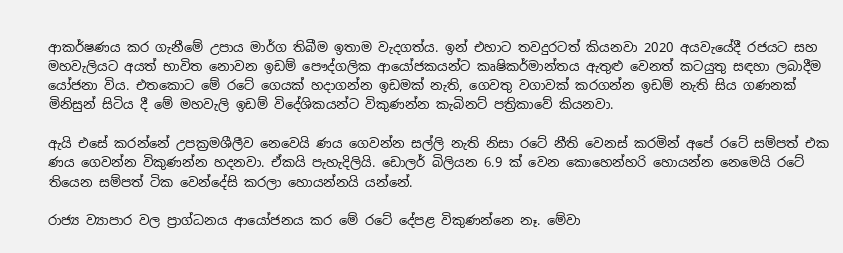ආකර්ෂණය කර ගැනීමේ උපාය මාර්ග තිබීම ඉතාම වැදගත්ය. ඉන් එහාට තවදුරටත් කියනවා 2020 අයවැයේදී රජයට සහ මහවැලියට අයත් භාවිත නොවන ඉඩම් පෞද්ගලික ආයෝජකයන්ට කෘෂිකර්මාන්තය ඇතුළු වෙනත් කටයුතු සඳහා ලබාදීම යෝජනා විය. එතකොට මේ රටේ ගෙයක් හදාගන්න ඉඩමක් නැති, ගෙවතු වගාවක් කරගන්න ඉඩම් නැති සිය ගණනක් මිනිසුන් සිටිය දී මේ මහවැලි ඉඩම් විදේශිකයන්ට විකුණන්න කැබිනට් පත්‍රිකාවේ කියනවා.

ඇයි එසේ කරන්නේ උපක්‍රමශීලීව නෙවෙයි ණය ගෙවන්න සල්ලි නැති නිසා රටේ නීති වෙනස් කරමින් අපේ රටේ සම්පත් එක ණය ගෙවන්න විකුණන්න හදනවා. ඒකයි පැහැදිලියි. ඩොලර් බිලියන 6.9 ක් වෙන කොහෙන්හරි හොයන්න නෙමෙයි රටේ තියෙන සම්පත් ටික වෙන්දේසි කරලා හොයන්නයි යන්නේ.

රාජ්‍ය ව්‍යාපාර වල ප්‍රාග්ධනය ආයෝජනය කර මේ රටේ දේපළ විකුණන්නෙ නෑ. මේවා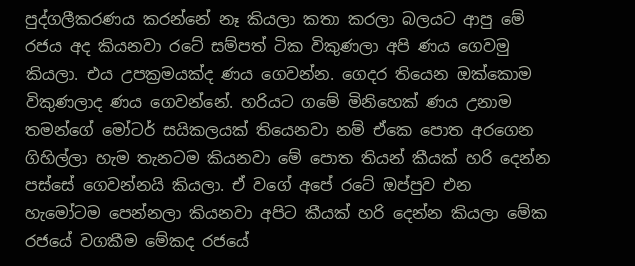පුද්ගලීකරණය කරන්නේ නෑ කියලා කතා කරලා බලයට ආපු මේ රජය අද කියනවා රටේ සම්පත් ටික විකුණලා අපි ණය ගෙවමු කියලා. එය උපක්‍රමයක්ද ණය ගෙවන්න. ගෙදර තියෙන ඔක්කොම විකුණලාද ණය ගෙවන්නේ. හරියට ගමේ මිනිහෙක් ණය උනාම තමන්ගේ මෝටර් සයිකලයක් තියෙනවා නම් ඒකෙ පොත අරගෙන ගිහිල්ලා හැම තැනටම කියනවා මේ පොත තියන් කීයක් හරි දෙන්න පස්සේ ගෙවන්නයි කියලා. ඒ වගේ අපේ රටේ ඔප්පුව එන හැමෝටම පෙන්නලා කියනවා අපිට කීයක් හරි දෙන්න කියලා මේක රජයේ වගකීම මේකද රජයේ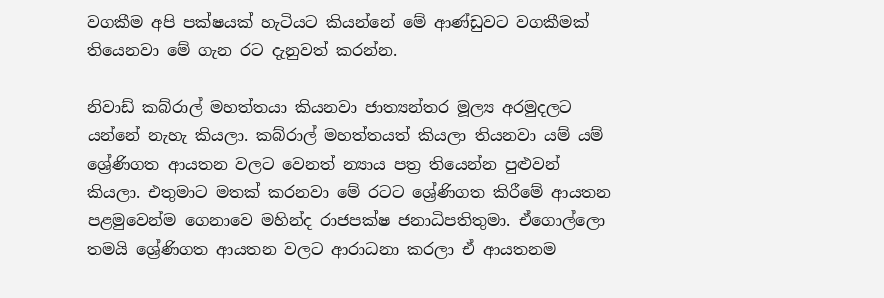වගකීම අපි පක්ෂයක් හැටියට කියන්නේ මේ ආණ්ඩුවට වගකීමක් තියෙනවා මේ ගැන රට දැනුවත් කරන්න.

නිවාඩ් කබ්රාල් මහත්තයා කියනවා ජාත්‍යන්තර මූල්‍ය අරමුදලට යන්නේ නැහැ කියලා. කබ්රාල් මහත්තයත් කියලා තියනවා යම් යම් ශ්‍රේණිගත ආයතන වලට වෙනත් න්‍යාය පත්‍ර තියෙන්න පුළුවන් කියලා. එතුමාට මතක් කරනවා මේ රටට ශ්‍රේණිගත කිරීමේ ආයතන පළමුවෙන්ම ගෙනාවෙ මහින්ද රාජපක්ෂ ජනාධිපතිතුමා. ඒගොල්ලො තමයි ශ්‍රේණිගත ආයතන වලට ආරාධනා කරලා ඒ ආයතනම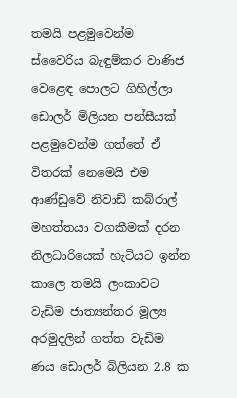තමයි පළමුවෙන්ම ස්වෛරිය බැඳුම්කර වාණිජ වෙළෙඳ පොලට ගිහිල්ලා ඩොලර් මිලියන පන්සීයක් පළමුවෙන්ම ගත්තේ ඒ විතරක් නෙමෙයි එම ආණ්ඩුවේ නිවාඩ් කබ්රාල් මහත්තයා වගකීමක් දරන නිලධාරියෙක් හැටියට ඉන්න කාලෙ තමයි ලංකාවට වැඩිම ජාත්‍යන්තර මූල්‍ය අරමුදලින් ගත්ත වැඩිම ණය ඩොලර් බිලියන 2.8 ක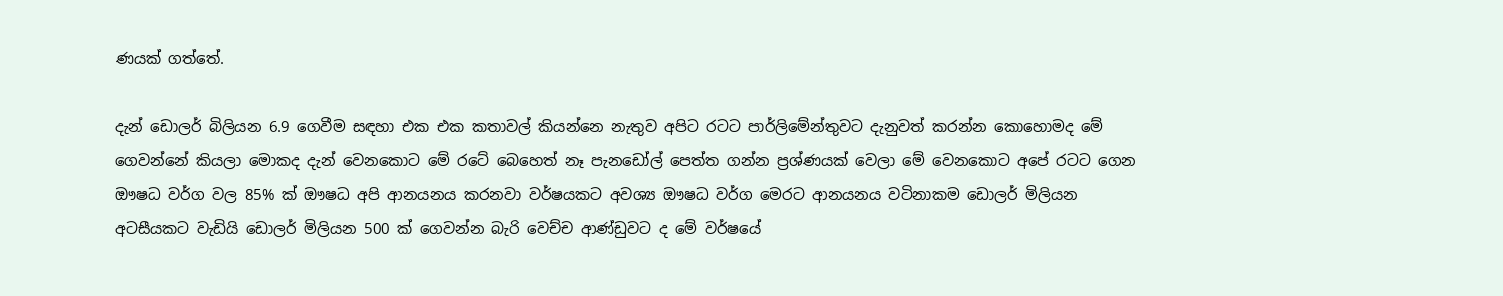ණයක් ගත්තේ.

දැන් ඩොලර් බිලියන 6.9 ගෙවීම සඳහා එක එක කතාවල් කියන්නෙ නැතුව අපිට රටට පාර්ලිමේන්තුවට දැනුවත් කරන්න කොහොමද මේ ගෙවන්නේ කියලා මොකද දැන් වෙනකොට මේ රටේ බෙහෙත් නෑ පැනඩෝල් පෙත්ත ගන්න ප්‍රශ්ණයක් වෙලා මේ වෙනකොට අපේ රටට ගෙන ඖෂධ වර්ග වල 85% ක් ඖෂධ අපි ආනයනය කරනවා වර්ෂයකට අවශ්‍ය ඖෂධ වර්ග මෙරට ආනයනය වටිනාකම ඩොලර් මිලියන අටසීයකට වැඩියි ඩොලර් මිලියන 500 ක් ගෙවන්න බැරි වෙච්ච ආණ්ඩුවට ද මේ වර්ෂයේ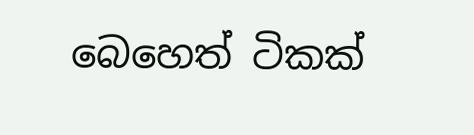බෙහෙත් ටිකක්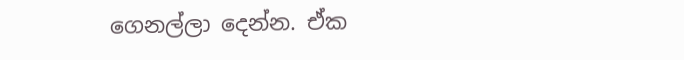ගෙනල්ලා දෙන්න. ඒක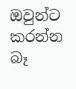ඔවුන්ට කරන්න බෑ